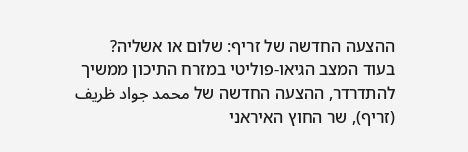ההצעה החדשה של זריף: שלום או אשליה?
בעוד המצב הגיאו-פוליטי במזרח התיכון ממשיך להתדרדר, ההצעה החדשה של محمد جواد ظريف (זריף), שר החוץ האיראני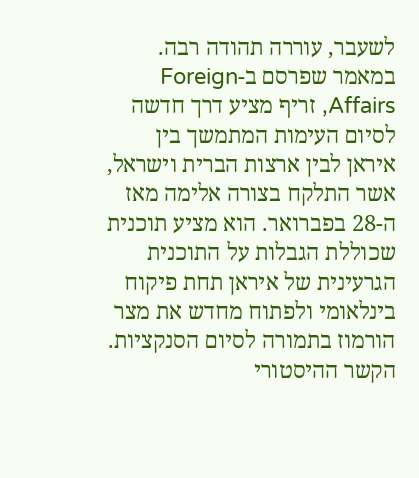לשעבר, עוררה תהודה רבה. במאמר שפרסם ב-Foreign Affairs, זריף מציע דרך חדשה לסיום העימות המתמשך בין איראן לבין ארצות הברית וישראל, אשר התלקח בצורה אלימה מאז ה-28 בפברואר. הוא מציע תוכנית שכוללת הגבלות על התוכנית הגרעינית של איראן תחת פיקוח בינלאומי ולפתוח מחדש את מצר הורמוז בתמורה לסיום הסנקציות.
הקשר ההיסטורי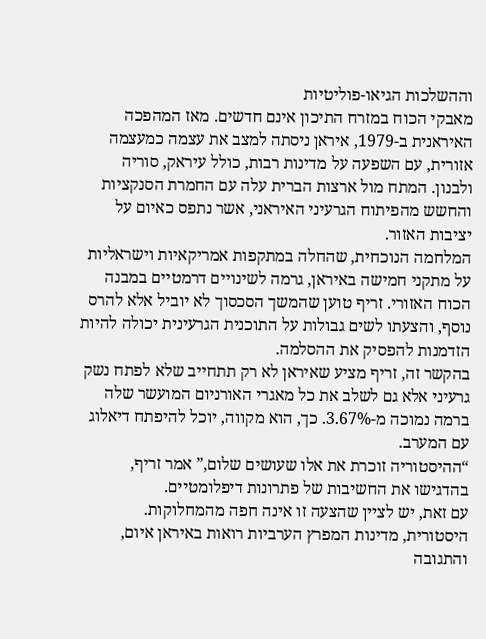וההשלכות הגיאו-פוליטיות
מאבקי הכוח במזרח התיכון אינם חדשים. מאז המהפכה האיראנית ב-1979, איראן ניסתה למצב את עצמה כמעצמה אזורית, עם השפעה על מדינות רבות, כולל עיראק, סוריה ולבנון. המתח מול ארצות הברית עלה עם החמרת הסנקציות והחשש מהפיתוח הגרעיני האיראני, אשר נתפס כאיום על יציבות האזור.
המלחמה הנוכחית, שהחלה במתקפות אמריקאיות וישראליות על מתקני חמישה באיראן, גרמה לשינויים דרמטיים במבנה הכוח האזורי. זריף טוען שהמשך הסכסוך לא יוביל אלא להרס נוסף, והצעתו לשים גבולות על התוכנית הגרעינית יכולה להיות הזדמנות להפסיק את ההסלמה.
בהקשר זה, זריף מציע שאיראן לא רק תתחייב שלא לפתח נשק גרעיני אלא גם לשלב את כל מאגרי האורניום המועשר שלה ברמה נמוכה מ-3.67%. כך, הוא מקווה, יוכל להיפתח דיאלוג עם המערב.
“ההיסטוריה זוכרת את אלו שעושים שלום,” אמר זריף, בהדגישו את החשיבות של פתרונות דיפלומטיים.
עם זאת, יש לציין שהצעה זו אינה חפה מהמחלוקות. היסטורית, מדינות המפרץ הערביות רואות באיראן איום, והתגובה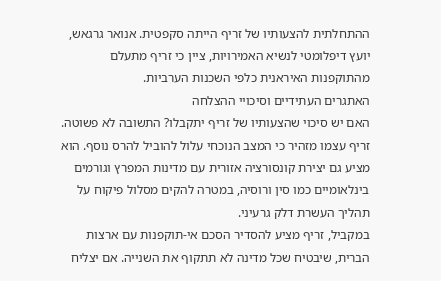ההתחלתית להצעותיו של זריף הייתה סקפטית. אנואר גרגאש, יועץ דיפלומטי לנשיא האמירויות, ציין כי זריף מתעלם מהתוקפנות האיראנית כלפי השכנות הערביות.
האתגרים העתידיים וסיכויי ההצלחה
האם יש סיכוי שהצעותיו של זריף יתקבלו? התשובה לא פשוטה. זריף עצמו מזהיר כי המצב הנוכחי עלול להוביל להרס נוסף. הוא מציע גם יצירת קונסורציה אזורית עם מדינות המפרץ וגורמים בינלאומיים כמו סין ורוסיה, במטרה להקים מסלול פיקוח על תהליך העשרת דלק גרעיני.
במקביל, זריף מציע להסדיר הסכם אי-תוקפנות עם ארצות הברית, שיבטיח שכל מדינה לא תתקוף את השנייה. אם יצליח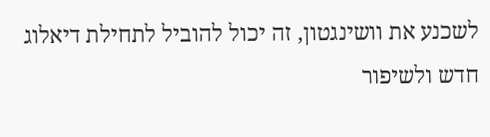לשכנע את וושינגטון, זה יכול להוביל לתחילת דיאלוג חדש ולשיפור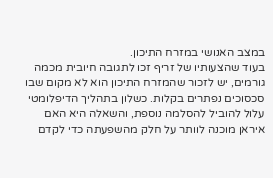במצב האנושי במזרח התיכון.
בעוד שהצעותיו של זריף זכו לתגובה חיובית מכמה גורמים, יש לזכור שהמזרח התיכון הוא לא מקום שבו סכסוכים נפתרים בקלות. כשלון בתהליך הדיפלומטי עלול להוביל להסלמה נוספת, והשאלה היא האם איראן מוכנה לוותר על חלק מהשפעתה כדי לקדם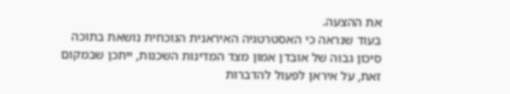את ההצעה.
בעוד שנראה כי האסטרטגיה האיראנית הנוכחית נושאת בתוכה סיכון גבוה של אובדן אמון מצד המדינות השכנות, ייתכן שבמקום זאת, על איראן לפעול להדברות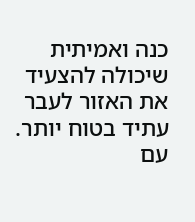כנה ואמיתית שיכולה להצעיד את האזור לעבר עתיד בטוח יותר. עם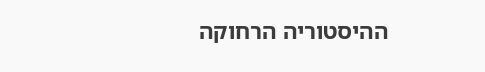ההיסטוריה הרחוקה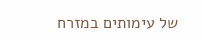של עימותים במזרח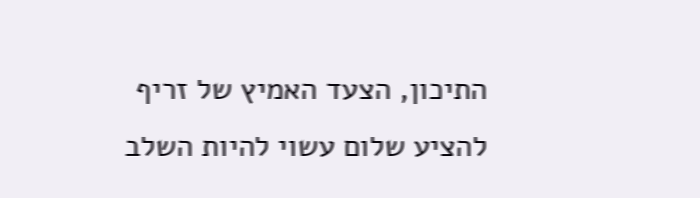התיכון, הצעד האמיץ של זריף להציע שלום עשוי להיות השלב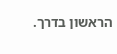הראשון בדרך.